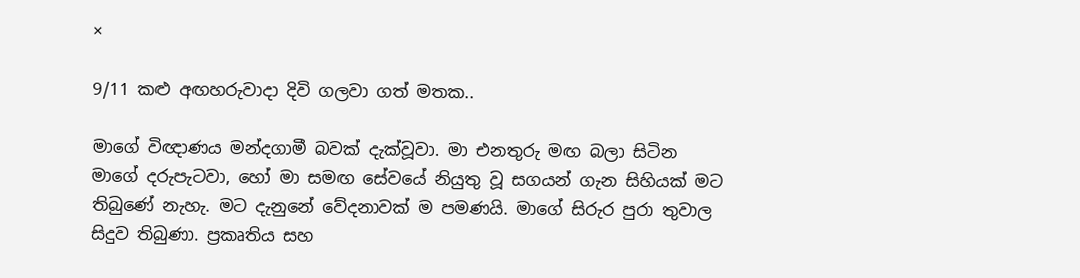×

9/11 කළු අඟහරුවාදා දිවි ගලවා ගත් මතක..

මාගේ විඥාණය මන්දගාමී බවක් දැක්වූවා. මා එනතුරු මඟ බලා සිටින මාගේ දරුපැටවා, හෝ මා සමඟ සේවයේ නියුතු වූ සගයන් ගැන සිහියක් මට තිබුණේ නැහැ. මට දැනුනේ වේදනාවක් ම පමණයි. මාගේ සිරුර පුරා තුවාල සිදුව තිබුණා. ප්‍රකෘතිය සහ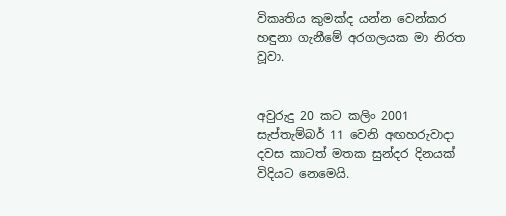විකෘතිය කුමක්ද යන්න වෙන්කර හඳුනා ගැනීමේ අරගලයක මා නිරත වූවා.


අවුරුදු 20 කට කලිං 2001 සැප්තැම්බර් 11 වෙනි අඟහරුවාදා දවස කාටත් මතක සුන්දර දිනයක් විදියට නෙමෙයි.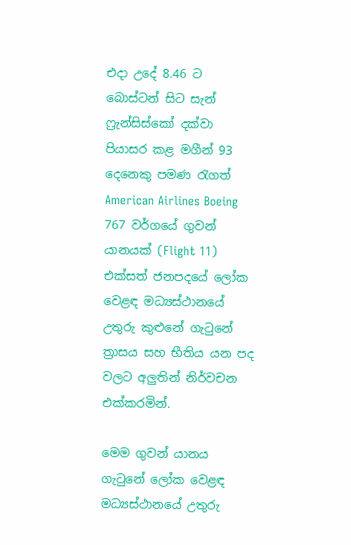එදා උදේ 8.46 ට බොස්ටන් සිට සැන් ෆ්‍රැන්සිස්කෝ දක්වා පියාසර කළ මගීන් 93 දෙනෙකු පමණ රැගත් American Airlines Boeing 767 වර්ගයේ ගුවන් යානයක් (Flight 11) එක්සත් ජනපදයේ ලෝක වෙළඳ මධ්‍යස්ථානයේ උතුරු කුළුනේ ගැටුනේ ත්‍රාසය සහ භීතිය යන පද වලට අලුතින් නිර්වචන එක්කරමින්.

මෙම ගුවන් යානය ගැටුනේ ලෝක වෙළඳ මධ්‍යස්ථානයේ උතුරු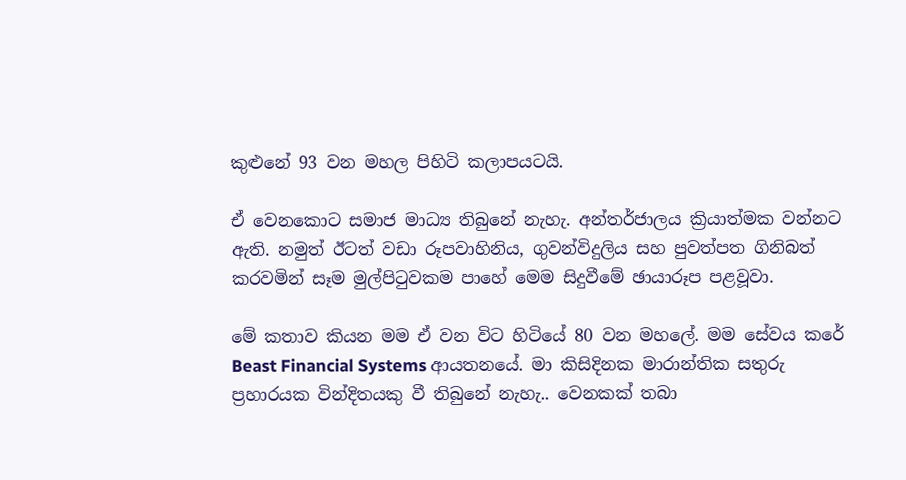කුළුනේ 93 වන මහල පිහිටි කලාපයටයි.

ඒ වෙනකොට සමාජ මාධ්‍ය තිබුනේ නැහැ. අන්තර්ජාලය ක්‍රියාත්මක වන්නට ඇති. නමුත් ඊටත් වඩා රූපවාහිනිය, ගුවන්විදුලිය සහ පුවත්පත ගිනිබත් කරවමින් සෑම මුල්පිටුවකම පාහේ මෙම සිදුවීමේ ඡායාරූප පළවූවා.

මේ කතාව කියන මම ඒ වන විට හිටියේ 80 වන මහලේ. මම සේවය කරේ Beast Financial Systems ආයතනයේ. මා කිසිදිනක මාරාන්තික සතුරු ප්‍රහාරයක වින්දිතයකු වී තිබුනේ නැහැ.. වෙනකක් තබා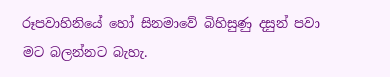රූපවාහිනියේ හෝ සිනමාවේ බිහිසුණු දසුන් පවා මට බලන්නට බැහැ.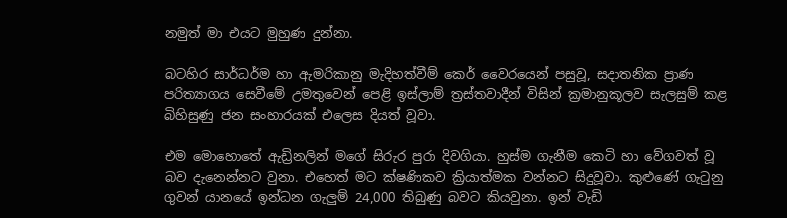නමුත් මා එයට මුහුණ දුන්නා.

බටහිර සාර්ධර්ම හා ඇමරිකානු මැදිහත්වීම් කෙර් වෛරයෙන් පසුවූ, සදාතනික ප්‍රාණ පරිත්‍යාගය සෙවීමේ උමතුවෙන් පෙළි ඉස්ලාම් ත්‍රස්තවාදීන් විසින් ක්‍රමානුකූලව සැලසුම් කළ බිහිසුණු ජන සංහාරයක් එලෙස දියත් වූවා.

එම මොහොතේ ඇඩ්‍රිනලින් මගේ සිරුර පුරා දිවගියා. හුස්ම ගැනීම කෙටි හා වේගවත් වූ බව දැනෙන්නට වුනා. එහෙත් මට ක්ෂණිකව ක්‍රියාත්මක වන්නට සිදුවූවා. කුළුණේ ගැටුනු ගුවන් යානයේ ඉන්ධන ගැලුම් 24,000 තිබුණු බවට කියවුනා. ඉන් වැඩි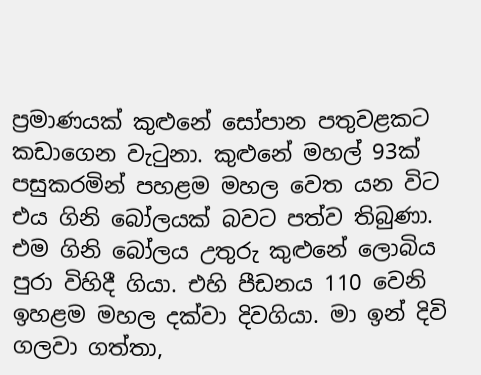ප්‍රමාණයක් කුළුනේ සෝපාන පතුවළකට කඩාගෙන වැටුනා. කුළුනේ මහල් 93ක් පසුකරමින් පහළම මහල වෙත යන විට එය ගිනි බෝලයක් බවට පත්ව තිබුණා. එම ගිනි බෝලය උතුරු කුළුනේ ලොබිය පුරා විහිදී ගියා. එහි පීඩනය 110 වෙනි ඉහළම මහල දක්වා දිවගියා. මා ඉන් දිවි ගලවා ගත්තා,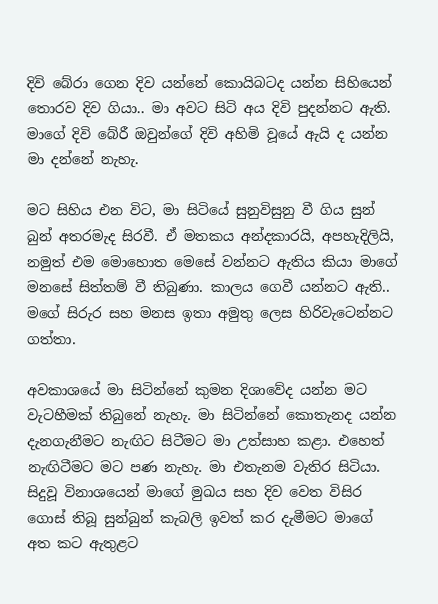දිවි බේරා ගෙන දිව යන්නේ කොයිබටද යන්න සිහියෙන් තොරව දිව ගියා.. මා අවට සිටි අය දිවි පුදන්නට ඇති. මාගේ දිවි බේරී ඔවුන්ගේ දිවි අහිමි වූයේ ඇයි ද යන්න මා දන්නේ නැහැ.

මට සිහිය එන විට, මා සිටියේ සුනුවිසුනු වී ගිය සුන් බුන් අතරමැද සිරවී. ඒ මතකය අන්දකාරයි, අපහැදිලියි, නමුත් එම මොහොත මෙසේ වන්නට ඇතිය කියා මාගේ මනසේ සිත්තම් වී තිබුණා. කාලය ගෙවී යන්නට ඇති.. මගේ සිරුර සහ මනස ඉතා අමුතු ලෙස හිරිවැටෙන්නට ගත්තා.

අවකාශයේ මා සිටින්නේ කුමන දිශාවේද යන්න මට වැටහීමක් තිබුනේ නැහැ. මා සිටින්නේ කොතැනද යන්න දැනගැනීමට නැඟිට සිටීමට මා උත්සාහ කළා. එහෙත් නැඟිටීමට මට පණ නැහැ. මා එතැනම වැතිර සිටියා. සිදුවූ විනාශයෙන් මාගේ මුඛය සහ දිව වෙත විසිර ගොස් තිබූ සුන්බුන් කැබලි ඉවත් කර දැමීමට මාගේ අත කට ඇතුළට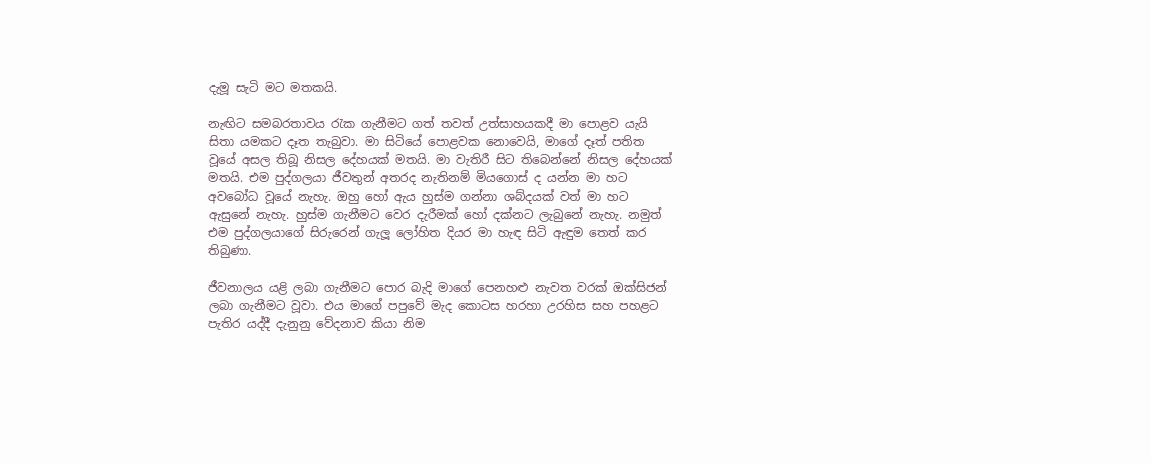දැමූ සැටි මට මතකයි.

නැඟිට සමබරතාවය රැක ගැනීමට ගත් තවත් උත්සාහයකදී මා පොළව යැයි සිතා යමකට දෑත තැබුවා. මා සිටියේ පොළවක නොවෙයි, මාගේ දෑත් පතිත වූයේ අසල තිබූ නිසල දේහයක් මතයි. මා වැතිරී සිට තිබෙන්නේ නිසල දේහයක් මතයි. එම පුද්ගලයා ජීවතුන් අතරද නැතිනම් මියගොස් ද යන්න මා හට අවබෝධ වූයේ නැහැ. ඔහු හෝ ඇය හුස්ම ගන්නා ශබ්දයක් වත් මා හට ඇසුනේ නැහැ. හුස්ම ගැනීමට වෙර දැරීමක් හෝ දක්නට ලැබුනේ නැහැ. නමුත් එම පුද්ගලයාගේ සිරුරෙන් ගැලූ ලෝහිත දියර මා හැඳ සිටි ඇඳුම තෙත් කර තිබුණා.

ජීවනාලය යළි ලබා ගැනීමට පොර බැදි මාගේ පෙනහළු නැවත වරක් ඔක්සිජන් ලබා ගැනීමට වූවා. එය මාගේ පපුවේ මැද කොටස හරහා උරහිස සහ පහළට පැතිර යද්දී දැනුනු වේදනාව කියා නිම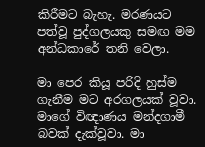කිරීමට බැහැ. මරණයට පත්වූ පුද්ගලයකු සමඟ මම අන්ධකාරේ තනි වෙලා.

මා පෙර කියූ පරිදි හුස්ම ගැනීම මට අරගලයක් වූවා. මාගේ විඥාණය මන්දගාමී බවක් දැක්වූවා. මා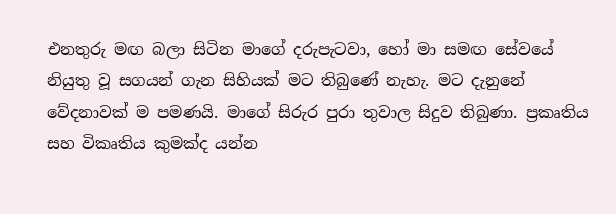එනතුරු මඟ බලා සිටින මාගේ දරුපැටවා, හෝ මා සමඟ සේවයේ නියුතු වූ සගයන් ගැන සිහියක් මට තිබුණේ නැහැ. මට දැනුනේ වේදනාවක් ම පමණයි. මාගේ සිරුර පුරා තුවාල සිදුව තිබුණා. ප්‍රකෘතිය සහ විකෘතිය කුමක්ද යන්න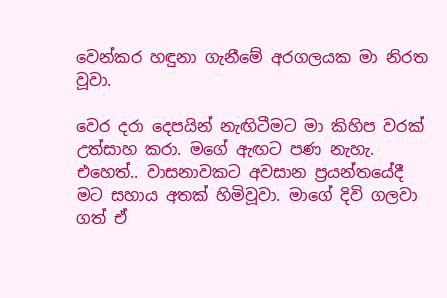වෙන්කර හඳුනා ගැනීමේ අරගලයක මා නිරත වූවා.

වෙර දරා දෙපයින් නැඟිටීමට මා කිහිප වරක් උත්සාහ කරා. මගේ ඇඟට පණ නැහැ. එහෙත්.. වාසනාවකට අවසාන ප්‍රයන්තයේදී මට සහාය අතක් හිමිවූවා. මාගේ දිවි ගලවා ගත් ඒ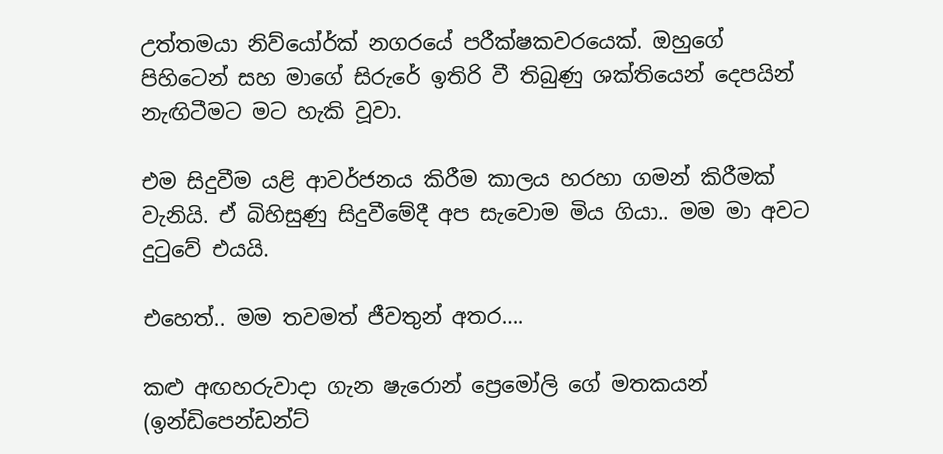උත්තමයා නිව්යෝර්ක් නගරයේ පරීක්ෂකවරයෙක්. ඔහුගේ පිහිටෙන් සහ මාගේ සිරුරේ ඉතිරි වී තිබුණු ශක්තියෙන් දෙපයින් නැඟිටීමට මට හැකි වූවා.

එම සිදුවීම යළි ආවර්ජනය කිරීම කාලය හරහා ගමන් කිරීමක් වැනියි. ඒ බිහිසුණු සිදුවීමේදී අප සැවොම මිය ගියා.. මම මා අවට දුටුවේ එයයි.

එහෙත්.. මම තවමත් ජීවතුන් අතර….

කළු අඟහරුවාදා ගැන ෂැරොන් ප්‍රෙමෝලි ගේ මතකයන්
(ඉන්ඩිපෙන්ඩන්ට්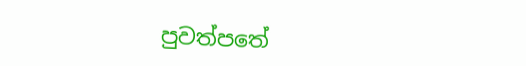පුවත්පතේ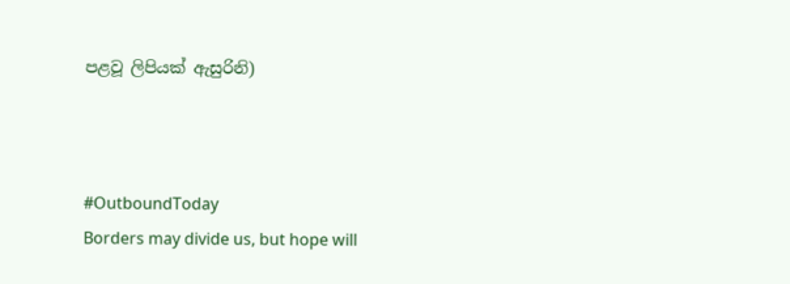පළවූ ලිපියක් ඇසුරිනි)



#OutboundToday
Borders may divide us, but hope will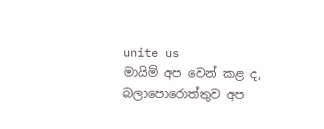unite us
මායිම් අප වෙන් කළ ද, බලාපොරොත්තුව අප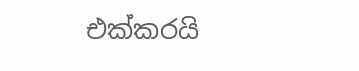එක්කරයි